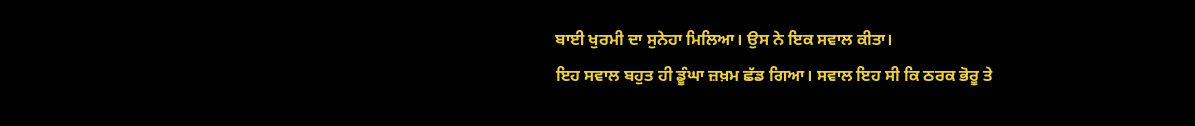ਬਾਈ ਖੁਰਮੀ ਦਾ ਸੁਨੇਹਾ ਮਿਲਿਆ। ਉਸ ਨੇ ਇਕ ਸਵਾਲ ਕੀਤਾ।
ਇਹ ਸਵਾਲ ਬਹੁਤ ਹੀ ਡੂੰਘਾ ਜ਼ਖ਼ਮ ਛੱਡ ਗਿਆ। ਸਵਾਲ ਇਹ ਸੀ ਕਿ ਠਰਕ ਭੋਰੂ ਤੇ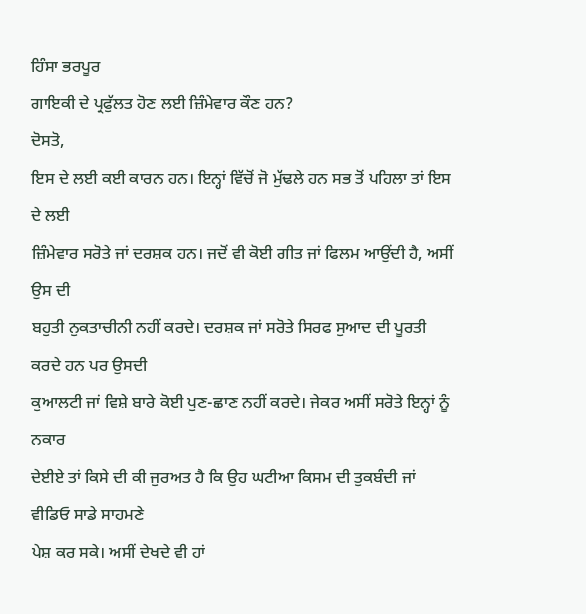ਹਿੰਸਾ ਭਰਪੂਰ
ਗਾਇਕੀ ਦੇ ਪ੍ਰਫੁੱਲਤ ਹੋਣ ਲਈ ਜ਼ਿੰਮੇਵਾਰ ਕੌਣ ਹਨ?
ਦੋਸਤੋ,
ਇਸ ਦੇ ਲਈ ਕਈ ਕਾਰਨ ਹਨ। ਇਨ੍ਹਾਂ ਵਿੱਚੋਂ ਜੋ ਮੁੱਢਲੇ ਹਨ ਸਭ ਤੋਂ ਪਹਿਲਾ ਤਾਂ ਇਸ ਦੇ ਲਈ
ਜ਼ਿੰਮੇਵਾਰ ਸਰੋਤੇ ਜਾਂ ਦਰਸ਼ਕ ਹਨ। ਜਦੋਂ ਵੀ ਕੋਈ ਗੀਤ ਜਾਂ ਫਿਲਮ ਆਉਂਦੀ ਹੈ, ਅਸੀਂ ਉਸ ਦੀ
ਬਹੁਤੀ ਨੁਕਤਾਚੀਨੀ ਨਹੀਂ ਕਰਦੇ। ਦਰਸ਼ਕ ਜਾਂ ਸਰੋਤੇ ਸਿਰਫ ਸੁਆਦ ਦੀ ਪੂਰਤੀ ਕਰਦੇ ਹਨ ਪਰ ਉਸਦੀ
ਕੁਆਲਟੀ ਜਾਂ ਵਿਸ਼ੇ ਬਾਰੇ ਕੋਈ ਪੁਣ-ਛਾਣ ਨਹੀਂ ਕਰਦੇ। ਜੇਕਰ ਅਸੀਂ ਸਰੋਤੇ ਇਨ੍ਹਾਂ ਨੂੰ ਨਕਾਰ
ਦੇਈਏ ਤਾਂ ਕਿਸੇ ਦੀ ਕੀ ਜੁਰਅਤ ਹੈ ਕਿ ਉਹ ਘਟੀਆ ਕਿਸਮ ਦੀ ਤੁਕਬੰਦੀ ਜਾਂ ਵੀਡਿਓ ਸਾਡੇ ਸਾਹਮਣੇ
ਪੇਸ਼ ਕਰ ਸਕੇ। ਅਸੀਂ ਦੇਖਦੇ ਵੀ ਹਾਂ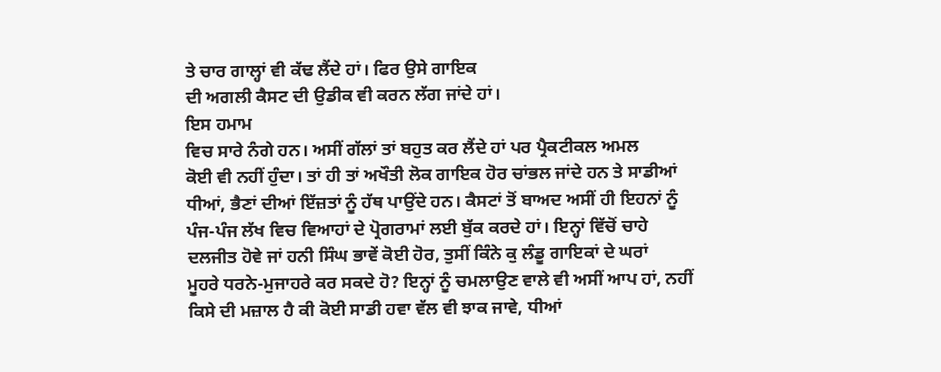ਤੇ ਚਾਰ ਗਾਲ੍ਹਾਂ ਵੀ ਕੱਢ ਲੈਂਦੇ ਹਾਂ। ਫਿਰ ਉਸੇ ਗਾਇਕ
ਦੀ ਅਗਲੀ ਕੈਸਟ ਦੀ ਉਡੀਕ ਵੀ ਕਰਨ ਲੱਗ ਜਾਂਦੇ ਹਾਂ।
ਇਸ ਹਮਾਮ
ਵਿਚ ਸਾਰੇ ਨੰਗੇ ਹਨ। ਅਸੀਂ ਗੱਲਾਂ ਤਾਂ ਬਹੁਤ ਕਰ ਲੈਂਦੇ ਹਾਂ ਪਰ ਪ੍ਰੈਕਟੀਕਲ ਅਮਲ
ਕੋਈ ਵੀ ਨਹੀਂ ਹੁੰਦਾ। ਤਾਂ ਹੀ ਤਾਂ ਅਖੌਤੀ ਲੋਕ ਗਾਇਕ ਹੋਰ ਚਾਂਭਲ ਜਾਂਦੇ ਹਨ ਤੇ ਸਾਡੀਆਂ
ਧੀਆਂ, ਭੈਣਾਂ ਦੀਆਂ ਇੱਜ਼ਤਾਂ ਨੂੰ ਹੱਥ ਪਾਉਂਦੇ ਹਨ। ਕੈਸਟਾਂ ਤੋਂ ਬਾਅਦ ਅਸੀਂ ਹੀ ਇਹਨਾਂ ਨੂੰ
ਪੰਜ-ਪੰਜ ਲੱਖ ਵਿਚ ਵਿਆਹਾਂ ਦੇ ਪ੍ਰੋਗਰਾਮਾਂ ਲਈ ਬੁੱਕ ਕਰਦੇ ਹਾਂ। ਇਨ੍ਹਾਂ ਵਿੱਚੋਂ ਚਾਹੇ
ਦਲਜੀਤ ਹੋਵੇ ਜਾਂ ਹਨੀ ਸਿੰਘ ਭਾਵੇਂ ਕੋਈ ਹੋਰ, ਤੁਸੀਂ ਕਿੰਨੇ ਕੁ ਲੰਡੂ ਗਾਇਕਾਂ ਦੇ ਘਰਾਂ
ਮੂਹਰੇ ਧਰਨੇ-ਮੁਜਾਹਰੇ ਕਰ ਸਕਦੇ ਹੋ? ਇਨ੍ਹਾਂ ਨੂੰ ਚਮਲਾਉਣ ਵਾਲੇ ਵੀ ਅਸੀਂ ਆਪ ਹਾਂ, ਨਹੀਂ
ਕਿਸੇ ਦੀ ਮਜ਼ਾਲ ਹੈ ਕੀ ਕੋਈ ਸਾਡੀ ਹਵਾ ਵੱਲ ਵੀ ਝਾਕ ਜਾਵੇ, ਧੀਆਂ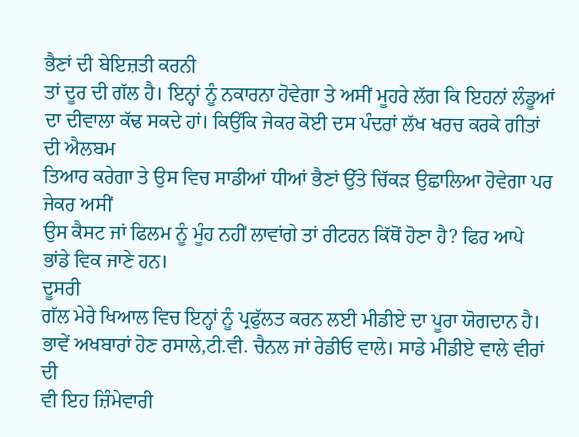ਭੈਣਾਂ ਦੀ ਬੇਇਜ਼ਤੀ ਕਰਨੀ
ਤਾਂ ਦੂਰ ਦੀ ਗੱਲ ਹੈ। ਇਨ੍ਹਾਂ ਨੂੰ ਨਕਾਰਨਾ ਹੋਵੇਗਾ ਤੇ ਅਸੀਂ ਮੂਹਰੇ ਲੱਗ ਕਿ ਇਹਨਾਂ ਲੰਡੂਆਂ
ਦਾ ਦੀਵਾਲਾ ਕੱਢ ਸਕਦੇ ਹਾਂ। ਕਿਉਂਕਿ ਜੇਕਰ ਕੋਈ ਦਸ ਪੰਦਰਾਂ ਲੱਖ ਖਰਚ ਕਰਕੇ ਗੀਤਾਂ ਦੀ ਐਲਬਮ
ਤਿਆਰ ਕਰੇਗਾ ਤੇ ਉਸ ਵਿਚ ਸਾਡੀਆਂ ਧੀਆਂ ਭੈਣਾਂ ਉੱਤੇ ਚਿੱਕੜ ਉਛਾਲਿਆ ਹੋਵੇਗਾ ਪਰ ਜੇਕਰ ਅਸੀਂ
ਉਸ ਕੈਸਟ ਜਾਂ ਫਿਲਮ ਨੂੰ ਮੂੰਹ ਨਹੀਂ ਲਾਵਾਂਗੇ ਤਾਂ ਰੀਟਰਨ ਕਿੱਥੋਂ ਹੋਣਾ ਹੈ? ਫਿਰ ਆਪੇ
ਭਾਂਡੇ ਵਿਕ ਜਾਣੇ ਹਨ।
ਦੂਸਰੀ
ਗੱਲ ਮੇਰੇ ਖਿਆਲ ਵਿਚ ਇਨ੍ਹਾਂ ਨੂੰ ਪ੍ਰਫੁੱਲਤ ਕਰਨ ਲਈ ਮੀਡੀਏ ਦਾ ਪੂਰਾ ਯੋਗਦਾਨ ਹੈ।
ਭਾਵੇਂ ਅਖਬਾਰਾਂ ਹੋਣ ਰਸਾਲੇ,ਟੀ.ਵੀ. ਚੈਨਲ ਜਾਂ ਰੇਡੀਓ ਵਾਲੇ। ਸਾਡੇ ਮੀਡੀਏ ਵਾਲੇ ਵੀਰਾਂ ਦੀ
ਵੀ ਇਹ ਜ਼ਿੰਮੇਵਾਰੀ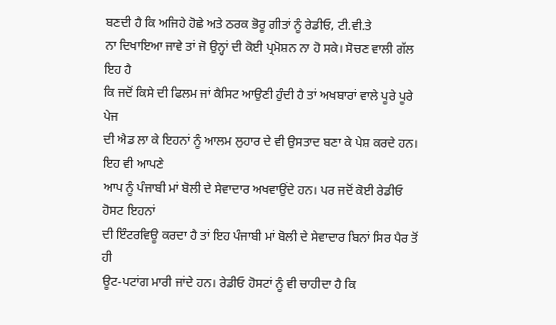ਬਣਦੀ ਹੈ ਕਿ ਅਜਿਹੇ ਹੋਛੇ ਅਤੇ ਠਰਕ ਭੋਰੂ ਗੀਤਾਂ ਨੂੰ ਰੇਡੀਓ, ਟੀ.ਵੀ.ਤੇ
ਨਾ ਦਿਖਾਇਆ ਜਾਵੇ ਤਾਂ ਜੋ ਉਨ੍ਹਾਂ ਦੀ ਕੋਈ ਪ੍ਰਮੋਸ਼ਨ ਨਾ ਹੋ ਸਕੇ। ਸੋਚਣ ਵਾਲੀ ਗੱਲ ਇਹ ਹੈ
ਕਿ ਜਦੋਂ ਕਿਸੇ ਦੀ ਫਿਲਮ ਜਾਂ ਕੈਸਿਟ ਆਉਣੀ ਹੁੰਦੀ ਹੈ ਤਾਂ ਅਖਬਾਰਾਂ ਵਾਲੇ ਪੂਰੇ ਪੂਰੇ ਪੇਜ
ਦੀ ਐਡ ਲਾ ਕੇ ਇਹਨਾਂ ਨੂੰ ਆਲਮ ਲੁਹਾਰ ਦੇ ਵੀ ਉਸਤਾਦ ਬਣਾ ਕੇ ਪੇਸ਼ ਕਰਦੇ ਹਨ। ਇਹ ਵੀ ਆਪਣੇ
ਆਪ ਨੂੰ ਪੰਜਾਬੀ ਮਾਂ ਬੋਲੀ ਦੇ ਸੇਵਾਦਾਰ ਅਖਵਾਉਂਦੇ ਹਨ। ਪਰ ਜਦੋਂ ਕੋਈ ਰੇਡੀਓ ਹੋਸਟ ਇਹਨਾਂ
ਦੀ ਇੰਟਰਵਿਊ ਕਰਦਾ ਹੈ ਤਾਂ ਇਹ ਪੰਜਾਬੀ ਮਾਂ ਬੋਲੀ ਦੇ ਸੇਵਾਦਾਰ ਬਿਨਾਂ ਸਿਰ ਪੈਰ ਤੋਂ ਹੀ
ਊਟ-ਪਟਾਂਗ ਮਾਰੀ ਜਾਂਦੇ ਹਨ। ਰੇਡੀਓ ਹੋਸਟਾਂ ਨੂੰ ਵੀ ਚਾਹੀਦਾ ਹੈ ਕਿ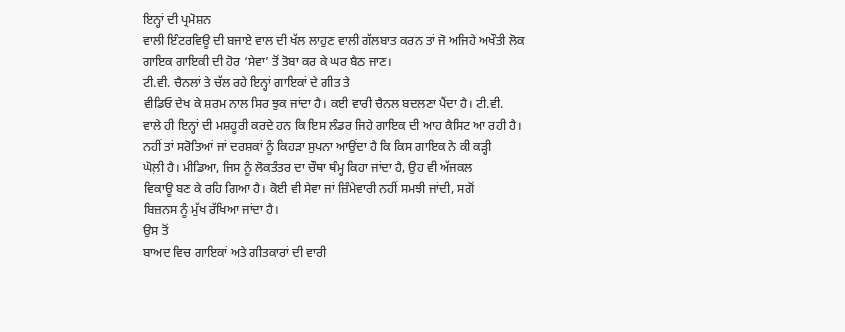ਇਨ੍ਹਾਂ ਦੀ ਪ੍ਰਮੋਸ਼ਨ
ਵਾਲੀ ਇੰਟਰਵਿਊ ਦੀ ਬਜਾਏ ਵਾਲ ਦੀ ਖੱਲ ਲਾਹੁਣ ਵਾਲੀ ਗੱਲਬਾਤ ਕਰਨ ਤਾਂ ਜੋ ਅਜਿਹੇ ਅਖੌਤੀ ਲੋਕ
ਗਾਇਕ ਗਾਇਕੀ ਦੀ ਹੋਰ ‘ਸੇਵਾ’ ਤੋਂ ਤੋਬਾ ਕਰ ਕੇ ਘਰ ਬੈਠ ਜਾਣ।
ਟੀ.ਵੀ. ਚੈਨਲਾਂ ਤੇ ਚੱਲ ਰਹੇ ਇਨ੍ਹਾਂ ਗਾਇਕਾਂ ਦੇ ਗੀਤ ਤੇ
ਵੀਡਿਓ ਦੇਖ ਕੇ ਸ਼ਰਮ ਨਾਲ ਸਿਰ ਝੁਕ ਜਾਂਦਾ ਹੈ। ਕਈ ਵਾਰੀ ਚੈਨਲ ਬਦਲਣਾ ਪੈਂਦਾ ਹੈ। ਟੀ.ਵੀ.
ਵਾਲੇ ਹੀ ਇਨ੍ਹਾਂ ਦੀ ਮਸ਼ਹੂਰੀ ਕਰਦੇ ਹਨ ਕਿ ਇਸ ਲੰਡਰ ਜਿਹੇ ਗਾਇਕ ਦੀ ਆਹ ਕੈਸਿਟ ਆ ਰਹੀ ਹੈ।
ਨਹੀਂ ਤਾਂ ਸਰੋਤਿਆਂ ਜਾਂ ਦਰਸ਼ਕਾਂ ਨੂੰ ਕਿਹੜਾ ਸੁਪਨਾ ਆਉਂਦਾ ਹੈ ਕਿ ਕਿਸ ਗਾਇਕ ਨੇ ਕੀ ਕੜ੍ਹੀ
ਘੋਲ਼ੀ ਹੈ। ਮੀਡਿਆ, ਜਿਸ ਨੂੰ ਲੋਕਤੰਤਰ ਦਾ ਚੌਥਾ ਥੰਮ੍ਹ ਕਿਹਾ ਜਾਂਦਾ ਹੈ, ਉਹ ਵੀ ਅੱਜਕਲ
ਵਿਕਾਊ ਬਣ ਕੇ ਰਹਿ ਗਿਆ ਹੈ। ਕੋਈ ਵੀ ਸੇਵਾ ਜਾਂ ਜ਼ਿੰਮੇਵਾਰੀ ਨਹੀਂ ਸਮਝੀ ਜਾਂਦੀ, ਸਗੋਂ
ਬਿਜ਼ਨਸ ਨੂੰ ਮੁੱਖ ਰੱਖਿਆ ਜਾਂਦਾ ਹੈ।
ਉਸ ਤੋਂ
ਬਾਅਦ ਵਿਚ ਗਾਇਕਾਂ ਅਤੇ ਗੀਤਕਾਰਾਂ ਦੀ ਵਾਰੀ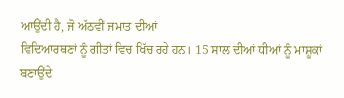ਆਉਂਦੀ ਹੈ, ਜੋ ਅੱਠਵੀਂ ਜਮਾਤ ਦੀਆਂ
ਵਿਦਿਆਰਥਣਾਂ ਨੂੰ ਗੀਤਾਂ ਵਿਚ ਖਿੱਚ ਰਹੇ ਹਨ। 15 ਸਾਲ ਦੀਆਂ ਧੀਆਂ ਨੂੰ ਮਾਸ਼ੂਕਾਂ ਬਣਾਉਂਦੇ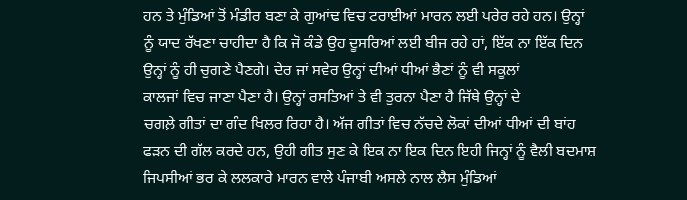ਹਨ ਤੇ ਮੁੰਡਿਆਂ ਤੋਂ ਮੰਡੀਰ ਬਣਾ ਕੇ ਗੁਆਂਢ ਵਿਚ ਟਰਾਈਆਂ ਮਾਰਨ ਲਈ ਪਰੇਰ ਰਹੇ ਹਨ। ਉਨ੍ਹਾਂ
ਨੂੰ ਯਾਦ ਰੱਖਣਾ ਚਾਹੀਦਾ ਹੈ ਕਿ ਜੋ ਕੰਡੇ ਉਹ ਦੂਸਰਿਆਂ ਲਈ ਬੀਜ ਰਹੇ ਹਾਂ, ਇੱਕ ਨਾ ਇੱਕ ਦਿਨ
ਉਨ੍ਹਾਂ ਨੂੰ ਹੀ ਚੁਗਣੇ ਪੈਣਗੇ। ਦੇਰ ਜਾਂ ਸਵੇਰ ਉਨ੍ਹਾਂ ਦੀਆਂ ਧੀਆਂ ਭੈਣਾਂ ਨੂੰ ਵੀ ਸਕੂਲਾਂ
ਕਾਲਜਾਂ ਵਿਚ ਜਾਣਾ ਪੈਣਾ ਹੈ। ਉਨ੍ਹਾਂ ਰਸਤਿਆਂ ਤੇ ਵੀ ਤੁਰਨਾ ਪੈਣਾ ਹੈ ਜਿੱਥੇ ਉਨ੍ਹਾਂ ਦੇ
ਚਗਲ਼ੇ ਗੀਤਾਂ ਦਾ ਗੰਦ ਖਿਲਰ ਰਿਹਾ ਹੈ। ਅੱਜ ਗੀਤਾਂ ਵਿਚ ਨੱਚਦੇ ਲੋਕਾਂ ਦੀਆਂ ਧੀਆਂ ਦੀ ਬਾਂਹ
ਫੜਨ ਦੀ ਗੱਲ ਕਰਦੇ ਹਨ, ਉਹੀ ਗੀਤ ਸੁਣ ਕੇ ਇਕ ਨਾ ਇਕ ਦਿਨ ਇਹੀ ਜਿਨ੍ਹਾਂ ਨੂੰ ਵੈਲੀ ਬਦਮਾਸ਼
ਜਿਪਸੀਆਂ ਭਰ ਕੇ ਲਲਕਾਰੇ ਮਾਰਨ ਵਾਲੇ ਪੰਜਾਬੀ ਅਸਲੇ ਨਾਲ ਲੈਸ ਮੁੰਡਿਆਂ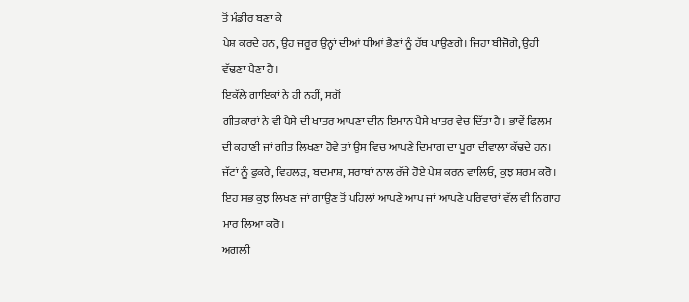ਤੋਂ ਮੰਡੀਰ ਬਣਾ ਕੇ
ਪੇਸ਼ ਕਰਦੇ ਹਨ, ਉਹ ਜਰੂਰ ਉਨ੍ਹਾਂ ਦੀਆਂ ਧੀਆਂ ਭੈਣਾਂ ਨੂੰ ਹੱਥ ਪਾਉਣਗੇ। ਜਿਹਾ ਬੀਜੋਗੇ, ਉਹੀ
ਵੱਢਣਾ ਪੈਣਾ ਹੈ।
ਇਕੱਲੇ ਗਾਇਕਾਂ ਨੇ ਹੀ ਨਹੀਂ, ਸਗੋਂ
ਗੀਤਕਾਰਾਂ ਨੇ ਵੀ ਪੈਸੇ ਦੀ ਖਾਤਰ ਆਪਣਾ ਦੀਨ ਇਮਾਨ ਪੈਸੇ ਖਾਤਰ ਵੇਚ ਦਿੱਤਾ ਹੈ। ਭਾਵੇਂ ਫਿਲਮ
ਦੀ ਕਹਾਣੀ ਜਾਂ ਗੀਤ ਲਿਖਣਾ ਹੋਵੇ ਤਾਂ ਉਸ ਵਿਚ ਆਪਣੇ ਦਿਮਾਗ ਦਾ ਪੂਰਾ ਦੀਵਾਲਾ ਕੱਢਦੇ ਹਨ।
ਜੱਟਾਂ ਨੂੰ ਫੁਕਰੇ, ਵਿਹਲੜ, ਬਦਮਾਸ਼, ਸਰਾਬਾਂ ਨਾਲ ਰੱਜੇ ਹੋਏ ਪੇਸ਼ ਕਰਨ ਵਾਲਿਓ, ਕੁਝ ਸ਼ਰਮ ਕਰੋ।
ਇਹ ਸਭ ਕੁਝ ਲਿਖਣ ਜਾਂ ਗਾਉਣ ਤੋਂ ਪਹਿਲਾਂ ਆਪਣੇ ਆਪ ਜਾਂ ਆਪਣੇ ਪਰਿਵਾਰਾਂ ਵੱਲ ਵੀ ਨਿਗਾਹ
ਮਾਰ ਲਿਆ ਕਰੋ।
ਅਗਲੀ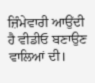ਜ਼ਿੰਮੇਵਾਰੀ ਆਉਂਦੀ ਹੈ ਵੀਡੀਓ ਬਣਾਉਣ ਵਾਲਿਆਂ ਦੀ।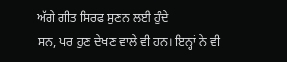ਅੱਗੇ ਗੀਤ ਸਿਰਫ ਸੁਣਨ ਲਈ ਹੁੰਦੇ
ਸਨ, ਪਰ ਹੁਣ ਦੇਖਣ ਵਾਲੇ ਵੀ ਹਨ। ਇਨ੍ਹਾਂ ਨੇ ਵੀ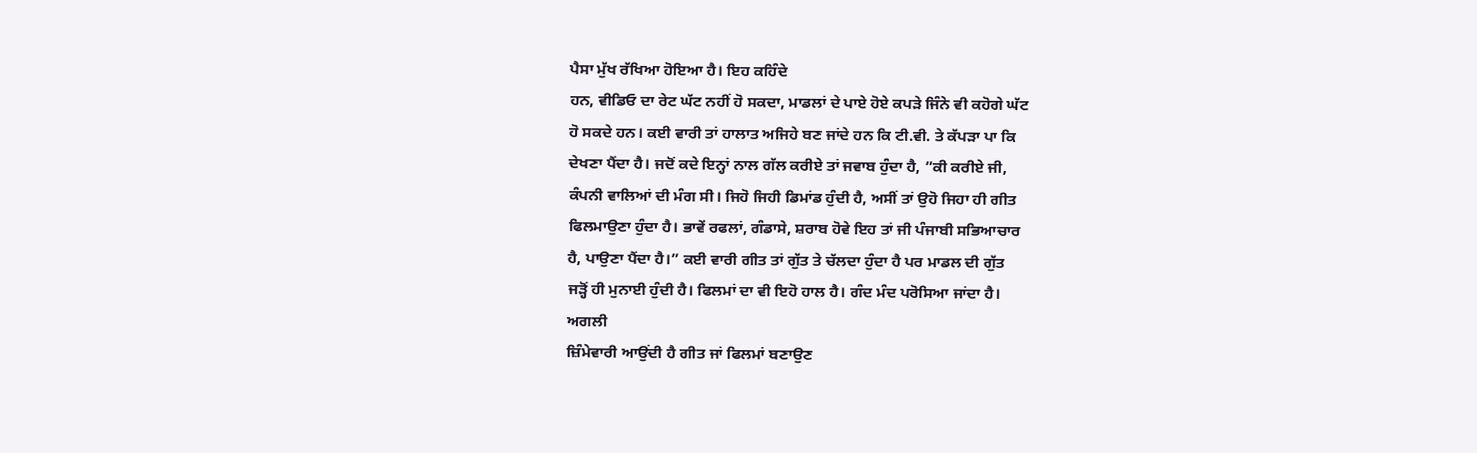ਪੈਸਾ ਮੁੱਖ ਰੱਖਿਆ ਹੋਇਆ ਹੈ। ਇਹ ਕਹਿੰਦੇ
ਹਨ, ਵੀਡਿਓ ਦਾ ਰੇਟ ਘੱਟ ਨਹੀਂ ਹੋ ਸਕਦਾ, ਮਾਡਲਾਂ ਦੇ ਪਾਏ ਹੋਏ ਕਪੜੇ ਜਿੰਨੇ ਵੀ ਕਹੋਗੇ ਘੱਟ
ਹੋ ਸਕਦੇ ਹਨ। ਕਈ ਵਾਰੀ ਤਾਂ ਹਾਲਾਤ ਅਜਿਹੇ ਬਣ ਜਾਂਦੇ ਹਨ ਕਿ ਟੀ.ਵੀ. ਤੇ ਕੱਪੜਾ ਪਾ ਕਿ
ਦੇਖਣਾ ਪੈਂਦਾ ਹੈ। ਜਦੋਂ ਕਦੇ ਇਨ੍ਹਾਂ ਨਾਲ ਗੱਲ ਕਰੀਏ ਤਾਂ ਜਵਾਬ ਹੁੰਦਾ ਹੈ, ”ਕੀ ਕਰੀਏ ਜੀ,
ਕੰਪਨੀ ਵਾਲਿਆਂ ਦੀ ਮੰਗ ਸੀ। ਜਿਹੋ ਜਿਹੀ ਡਿਮਾਂਡ ਹੁੰਦੀ ਹੈ, ਅਸੀਂ ਤਾਂ ਉਹੋ ਜਿਹਾ ਹੀ ਗੀਤ
ਫਿਲਮਾਉਣਾ ਹੁੰਦਾ ਹੈ। ਭਾਵੇਂ ਰਫਲਾਂ, ਗੰਡਾਸੇ, ਸ਼ਰਾਬ ਹੋਵੇ ਇਹ ਤਾਂ ਜੀ ਪੰਜਾਬੀ ਸਭਿਆਚਾਰ
ਹੈ, ਪਾਉਣਾ ਪੈਂਦਾ ਹੈ।” ਕਈ ਵਾਰੀ ਗੀਤ ਤਾਂ ਗੁੱਤ ਤੇ ਚੱਲਦਾ ਹੁੰਦਾ ਹੈ ਪਰ ਮਾਡਲ ਦੀ ਗੁੱਤ
ਜੜ੍ਹੋਂ ਹੀ ਮੁਨਾਈ ਹੁੰਦੀ ਹੈ। ਫਿਲਮਾਂ ਦਾ ਵੀ ਇਹੋ ਹਾਲ ਹੈ। ਗੰਦ ਮੰਦ ਪਰੋਸਿਆ ਜਾਂਦਾ ਹੈ।
ਅਗਲੀ
ਜ਼ਿੰਮੇਵਾਰੀ ਆਉਂਦੀ ਹੈ ਗੀਤ ਜਾਂ ਫਿਲਮਾਂ ਬਣਾਉਣ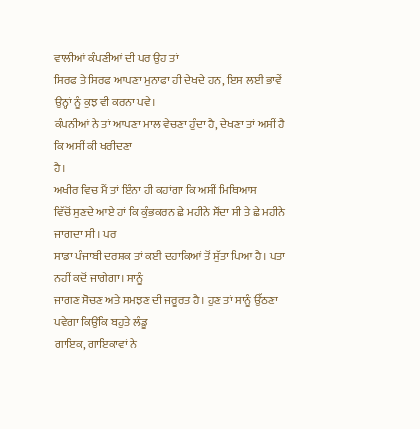ਵਾਲੀਆਂ ਕੰਪਣੀਆਂ ਦੀ ਪਰ ਉਹ ਤਾਂ
ਸਿਰਫ ਤੇ ਸਿਰਫ ਆਪਣਾ ਮੁਨਾਫਾ ਹੀ ਦੇਖਦੇ ਹਨ, ਇਸ ਲਈ ਭਾਵੇਂ ਉਨ੍ਹਾਂ ਨੂੰ ਕੁਝ ਵੀ ਕਰਨਾ ਪਵੇ।
ਕੰਪਨੀਆਂ ਨੇ ਤਾਂ ਆਪਣਾ ਮਾਲ ਵੇਚਣਾ ਹੁੰਦਾ ਹੈ, ਦੇਖਣਾ ਤਾਂ ਅਸੀਂ ਹੈ ਕਿ ਅਸੀਂ ਕੀ ਖਰੀਦਣਾ
ਹੈ।
ਅਖੀਰ ਵਿਚ ਮੈਂ ਤਾਂ ਇੰਨਾ ਹੀ ਕਹਾਂਗਾ ਕਿ ਅਸੀਂ ਮਿਥਿਆਸ
ਵਿੱਚੋਂ ਸੁਣਦੇ ਆਏ ਹਾਂ ਕਿ ਕੁੰਭਕਰਨ ਛੇ ਮਹੀਨੇ ਸੌਂਦਾ ਸੀ ਤੇ ਛੇ ਮਹੀਨੇ ਜਾਗਦਾ ਸੀ। ਪਰ
ਸਾਡਾ ਪੰਜਾਬੀ ਦਰਸ਼ਕ ਤਾਂ ਕਈ ਦਹਾਕਿਆਂ ਤੋਂ ਸੁੱਤਾ ਪਿਆ ਹੈ। ਪਤਾ ਨਹੀਂ ਕਦੋਂ ਜਾਗੇਗਾ। ਸਾਨੂੰ
ਜਾਗਣ ਸੋਚਣ ਅਤੇ ਸਮਝਣ ਦੀ ਜਰੂਰਤ ਹੈ। ਹੁਣ ਤਾਂ ਸਾਨੂੰ ਉੱਠਣਾ ਪਵੇਗਾ ਕਿਉਂਕਿ ਬਹੁਤੇ ਲੰਡੂ
ਗਾਇਕ, ਗਾਇਕਾਵਾਂ ਨੇ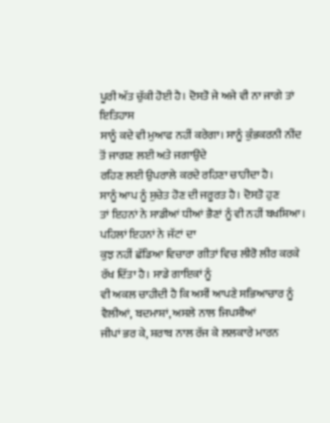ਪੂਰੀ ਅੱਤ ਚੁੱਕੀ ਹੋਈ ਹੈ। ਦੋਸਤੋ ਜੇ ਅਜੇ ਵੀ ਨਾ ਜਾਗੇ ਤਾਂ ਇਤਿਹਾਸ
ਸਾਨੂੰ ਕਦੇ ਵੀ ਮੁਆਫ ਨਹੀਂ ਕਰੇਗਾ। ਸਾਨੂੰ ਕੁੰਭਕਰਨੀ ਨੀਂਦ ਤੋਂ ਜਾਗਣ ਲਈ ਅਤੇ ਜਗਾਉਂਦੇ
ਰਹਿਣ ਲਈ ਉਪਰਾਲੇ ਕਰਦੇ ਰਹਿਣਾ ਚਾਹੀਦਾ ਹੈ।
ਸਾਨੂੰ ਆਪ ਨੂੰ ਸੁਚੇਤ ਹੋਣ ਦੀ ਜਰੂਰਤ ਹੈ। ਦੋਸਤੋ ਹੁਣ
ਤਾਂ ਇਹਨਾਂ ਨੇ ਸਾਡੀਆਂ ਧੀਆਂ ਭੈਣਾਂ ਨੂੰ ਵੀ ਨਹੀਂ ਬਖਸ਼ਿਆ। ਪਹਿਲਾਂ ਇਹਨਾਂ ਨੇ ਜੱਟਾਂ ਦਾ
ਕੁਝ ਨਹੀਂ ਛੱਡਿਆ ਵਿਚਾਰਾ ਗੀਤਾਂ ਵਿਚ ਲੀਰੋ ਲੀਰ ਕਰਕੇ ਰੱਖ ਦਿੱਤਾ ਹੈ। ਸਾਡੇ ਗਾਇਕਾਂ ਨੂੰ
ਵੀ ਅਕਲ ਚਾਹੀਦੀ ਹੈ ਕਿ ਅਸੀਂ ਆਪਣੇ ਸਭਿਆਚਾਰ ਨੂੰ ਵੈਲੀਆਂ, ਬਦਮਾਸ਼ਾਂ, ਅਸਲੇ ਨਾਲ ਜਿਪਸੀਆਂ
ਜੀਪਾਂ ਭਰ ਕੇ, ਸ਼ਰਾਬ ਨਾਲ ਰੱਜ ਕੇ ਲਲਕਾਰੇ ਮਾਰਨ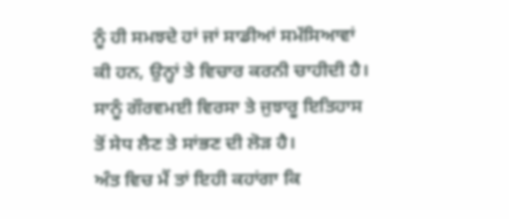ਨੂੰ ਹੀ ਸਮਝਦੇ ਹਾਂ ਜਾਂ ਸਾਡੀਆਂ ਸਮੱਸਿਆਵਾਂ
ਕੀ ਹਨ, ਉਨ੍ਹਾਂ ਤੇ ਵਿਚਾਰ ਕਰਨੀ ਚਾਹੀਦੀ ਹੈ। ਸਾਨੂੰ ਗੌਰਵਮਈ ਵਿਰਸਾ ਤੇ ਜੁਝਾਰੂ ਇਤਿਹਾਸ
ਤੋਂ ਸੇਧ ਲੈਣ ਤੇ ਸਾਂਭਣ ਦੀ ਲੋੜ ਹੈ।
ਅੰਤ ਵਿਚ ਮੈਂ ਤਾਂ ਇਹੀ ਕਹਾਂਗਾ ਕਿ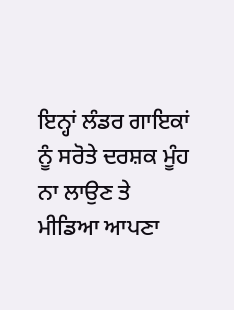ਇਨ੍ਹਾਂ ਲੰਡਰ ਗਾਇਕਾਂ
ਨੂੰ ਸਰੋਤੇ ਦਰਸ਼ਕ ਮੂੰਹ ਨਾ ਲਾਉਣ ਤੇ ਮੀਡਿਆ ਆਪਣਾ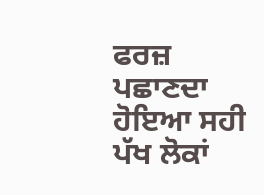ਫਰਜ਼ ਪਛਾਣਦਾ ਹੋਇਆ ਸਹੀ ਪੱਖ ਲੋਕਾਂ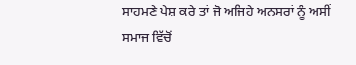ਸਾਹਮਣੇ ਪੇਸ਼ ਕਰੇ ਤਾਂ ਜੋ ਅਜਿਹੇ ਅਨਸਰਾਂ ਨੂੰ ਅਸੀਂ ਸਮਾਜ ਵਿੱਚੋਂ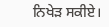ਨਿਖੇੜ ਸਕੀਏ।